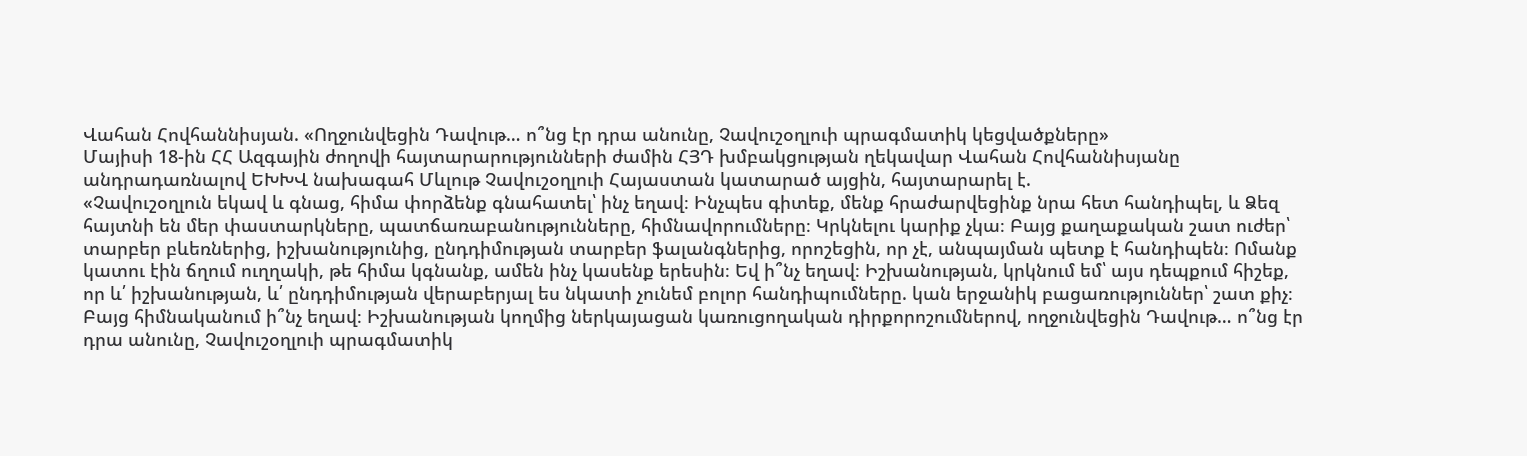Վահան Հովհաննիսյան. «Ողջունվեցին Դավութ… ո՞նց էր դրա անունը, Չավուշօղլուի պրագմատիկ կեցվածքները»
Մայիսի 18-ին ՀՀ Ազգային ժողովի հայտարարությունների ժամին ՀՅԴ խմբակցության ղեկավար Վահան Հովհաննիսյանը անդրադառնալով ԵԽԽՎ նախագահ Մևլութ Չավուշօղլուի Հայաստան կատարած այցին, հայտարարել է.
«Չավուշօղլուն եկավ և գնաց, հիմա փորձենք գնահատել՝ ինչ եղավ։ Ինչպես գիտեք, մենք հրաժարվեցինք նրա հետ հանդիպել, և Ձեզ հայտնի են մեր փաստարկները, պատճառաբանությունները, հիմնավորումները։ Կրկնելու կարիք չկա։ Բայց քաղաքական շատ ուժեր՝ տարբեր բևեռներից, իշխանությունից, ընդդիմության տարբեր ֆալանգներից, որոշեցին, որ չէ, անպայման պետք է հանդիպեն։ Ոմանք կատու էին ճղում ուղղակի, թե հիմա կգնանք, ամեն ինչ կասենք երեսին։ Եվ ի՞նչ եղավ։ Իշխանության, կրկնում եմ՝ այս դեպքում հիշեք, որ և՛ իշխանության, և՛ ընդդիմության վերաբերյալ ես նկատի չունեմ բոլոր հանդիպումները. կան երջանիկ բացառություններ՝ շատ քիչ։ Բայց հիմնականում ի՞նչ եղավ։ Իշխանության կողմից ներկայացան կառուցողական դիրքորոշումներով, ողջունվեցին Դավութ… ո՞նց էր դրա անունը, Չավուշօղլուի պրագմատիկ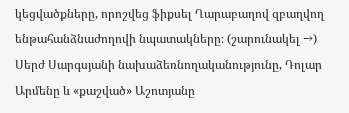կեցվածքները, որոշվեց ֆիքսել Ղարաբաղով զբաղվող ենթահանձնաժողովի նպատակները։ (շարունակել →)
Սերժ Սարգսյանի նախաձեռնողականությունը, Դոլար Արմենը և «քաշված» Աշոտյանը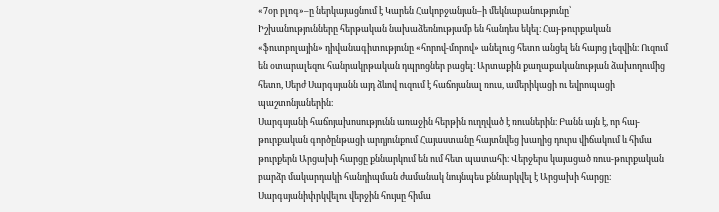«7օր բլոգ»–ը ներկայացնում է Կարեն Հակոբջանյան–ի մեկնաբանությունը՝
Իշխանությունները հերթական նախաձեռնությամբ են հանդես եկել։ Հայ-թուրքական «ֆուտբոլային» դիվանագիտությունը «հորով-մորով» անելուց հետո անցել են հայոց լեզվին։ Ուզում են օտարալեզու հանրակրթական դպրոցներ բացել։ Արտաքին քաղաքականության ձախողումից հետո, Սերժ Սարգսյանն այդ ձևով ուզում է հաճոյանալ ռուս, ամերիկացի ու եվրոպացի պաշտոնյաներին։
Սարգսյանի հաճոյախոսությունն առաջին հերթին ուղղված է ռուսներին։ Բանն այն է, որ հայ-թուրքական գործընթացի արդյունքում Հայաստանը հայտնվեց խաղից դուրս վիճակում և հիմա թուրքերն Արցախի հարցը քննարկում են ում հետ պատահի։ Վերջերս կայացած ռուս-թուրքական բարձր մակարդակի հանդիպման ժամանակ նույնպես քննարկվել է Արցախի հարցը։ Սարգսյանիփրկվելու վերջին հույսը հիմա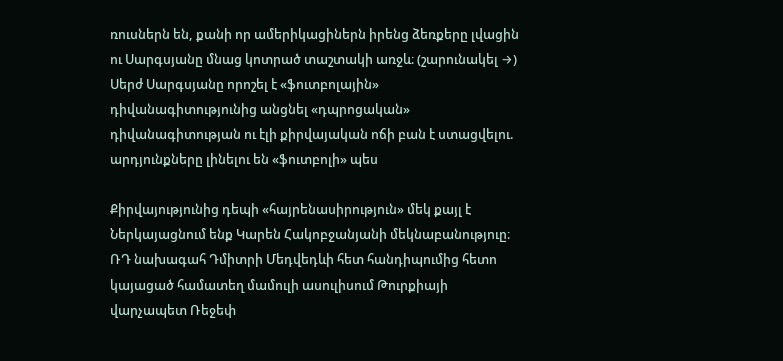ռուսներն են, քանի որ ամերիկացիներն իրենց ձեռքերը լվացին ու Սարգսյանը մնաց կոտրած տաշտակի առջև։ (շարունակել →)
Սերժ Սարգսյանը որոշել է «ֆուտբոլային» դիվանագիտությունից անցնել «դպրոցական» դիվանագիտության ու էլի քիրվայական ոճի բան է ստացվելու. արդյունքները լինելու են «ֆուտբոլի» պես

Քիրվայությունից դեպի «հայրենասիրություն» մեկ քայլ է
Ներկայացնում ենք Կարեն Հակոբջանյանի մեկնաբանություը։ ՌԴ նախագահ Դմիտրի Մեդվեդևի հետ հանդիպումից հետո կայացած համատեղ մամուլի ասուլիսում Թուրքիայի վարչապետ Ռեջեփ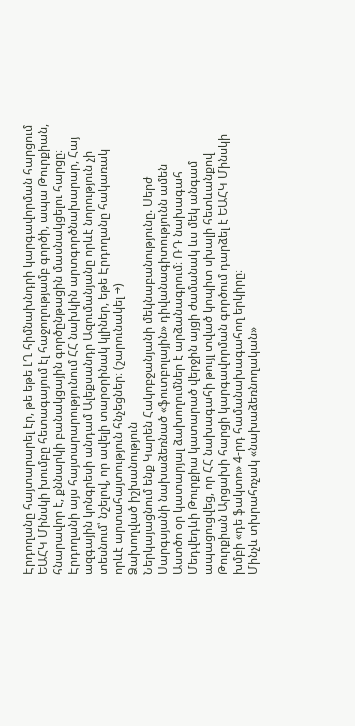Էրդողանը հայտարարել էր, թե եթե ԼՂ հիմնախնդրի կարգավորման հարցում ԵԱՀԿ Մինսկի խումբը հետագայում էլ հաջողությամբ գործի, ապա Թուրքիան, հնարավոր է, քննարկի բանակցային գործընթացին մասնակցելու հարցը։
Էրդողանի այս հայտարարությունում ՀՀ նախկին արտգործնախարար, Հայ ազգային կոնգրեսի անդամ Ալեքսանդր Ազումանյանը որևէ նորություն չի տեսնում՝ նշելով, որ ավելի տարօրինակ կլիներ, եթե Էրդողանը հակառակ որևէ արտահայտություն հնչեցներ։ (շարունակել →)
Ձախողված իշխանություն
Ներկայացնում ենք Կարեն Հակոբջանյանի մեկնաբանությունը. Սերժ Սարգսյանի նախաձեռնած «ֆուտբոլային» դիվանագիտությունն ամեն Աստծո օր կատարյալ ձախողումներ է արձանագրում։ ՌԴ նախագահ Մեդվեդևի Թուրքիա կատարած վերջին այցի ժամանակ ևս մեկ անգամ ապացուցվեց, որ ՀՀ նախագահի թույլ տված կոպիտ սխալի հետևանքով Թուրքիան Արցախի հարցի կարգավորման գործում դարձել է ԵԱՀԿ Մինսկի խմբի «դե ֆակտո» 4-րդ համանախագահող երկիրը։
Մինչև տխրահռչակ «նախաձեռնողական»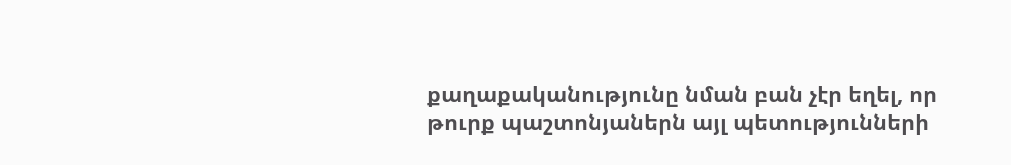քաղաքականությունը նման բան չէր եղել, որ թուրք պաշտոնյաներն այլ պետությունների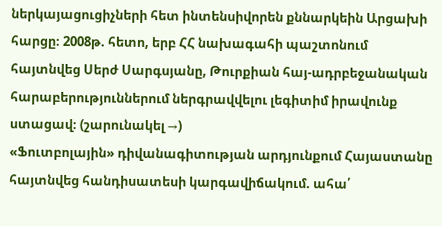ներկայացուցիչների հետ ինտենսիվորեն քննարկեին Արցախի հարցը։ 2008թ. հետո, երբ ՀՀ նախագահի պաշտոնում հայտնվեց Սերժ Սարգսյանը, Թուրքիան հայ-ադրբեջանական հարաբերություններում ներգրավվելու լեգիտիմ իրավունք ստացավ։ (շարունակել →)
«Ֆուտբոլային» դիվանագիտության արդյունքում Հայաստանը հայտնվեց հանդիսատեսի կարգավիճակում. ահա՛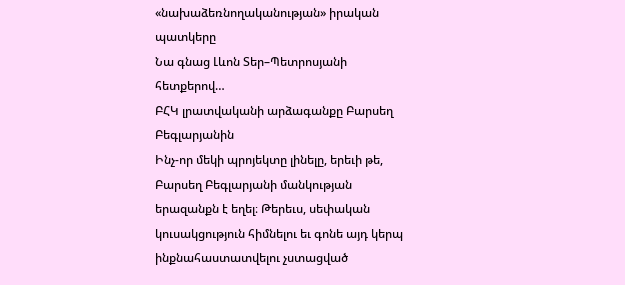«նախաձեռնողականության» իրական պատկերը
Նա գնաց Լևոն Տեր–Պետրոսյանի հետքերով…
ԲՀԿ լրատվականի արձագանքը Բարսեղ Բեգլարյանին
Ինչ-որ մեկի պրոյեկտը լինելը, երեւի թե, Բարսեղ Բեգլարյանի մանկության երազանքն է եղել։ Թերեւս, սեփական կուսակցություն հիմնելու եւ գոնե այդ կերպ ինքնահաստատվելու չստացված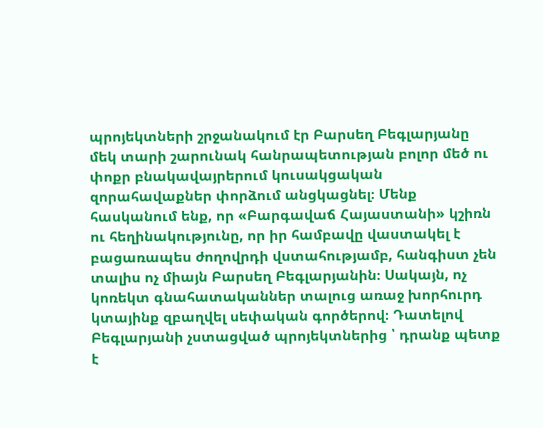պրոյեկտների շրջանակում էր Բարսեղ Բեգլարյանը մեկ տարի շարունակ հանրապետության բոլոր մեծ ու փոքր բնակավայրերում կուսակցական զորահավաքներ փորձում անցկացնել։ Մենք հասկանում ենք, որ «Բարգավաճ Հայաստանի» կշիռն ու հեղինակությունը, որ իր համբավը վաստակել է բացառապես ժողովրդի վստահությամբ, հանգիստ չեն տալիս ոչ միայն Բարսեղ Բեգլարյանին։ Սակայն, ոչ կոռեկտ գնահատականներ տալուց առաջ խորհուրդ կտայինք զբաղվել սեփական գործերով։ Դատելով Բեգլարյանի չստացված պրոյեկտներից ՝ դրանք պետք է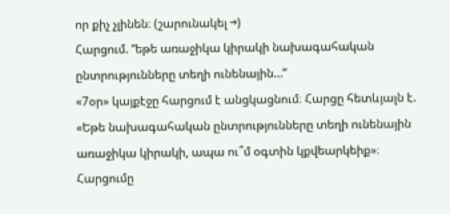որ քիչ չլինեն։ (շարունակել →)
Հարցում. “եթե առաջիկա կիրակի նախագահական ընտրությունները տեղի ունենային…”
«7օր» կայքէջը հարցում է անցկացնում։ Հարցը հետևյալն է. «Եթե նախագահական ընտրությունները տեղի ունենային առաջիկա կիրակի, ապա ու՞մ օգտին կքվեարկեիք»։
Հարցումը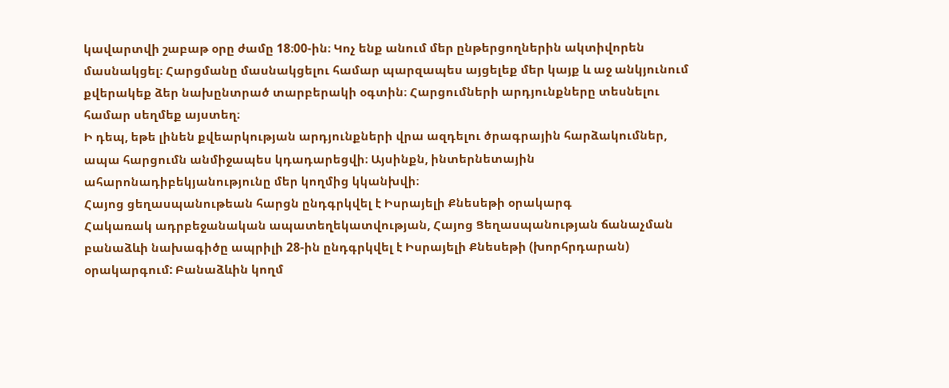կավարտվի շաբաթ օրը ժամը 18։00-ին։ Կոչ ենք անում մեր ընթերցողներին ակտիվորեն մասնակցել։ Հարցմանը մասնակցելու համար պարզապես այցելեք մեր կայք և աջ անկյունում քվերակեք ձեր նախընտրած տարբերակի օգտին։ Հարցումների արդյունքները տեսնելու համար սեղմեք այստեղ։
Ի դեպ, եթե լինեն քվեարկության արդյունքների վրա ազդելու ծրագրային հարձակումներ, ապա հարցումն անմիջապես կդադարեցվի։ Այսինքն, ինտերնետային ահարոնադիբեկյանությունը մեր կողմից կկանխվի։
Հայոց ցեղասպանութեան հարցն ընդգրկվել է Իսրայելի Քնեսեթի օրակարգ
Հակառակ ադրբեջանական ապատեղեկատվության, Հայոց Ցեղասպանության ճանաչման բանաձևի նախագիծը ապրիլի 28-ին ընդգրկվել է Իսրայելի Քնեսեթի (խորհրդարան) օրակարգում: Բանաձևին կողմ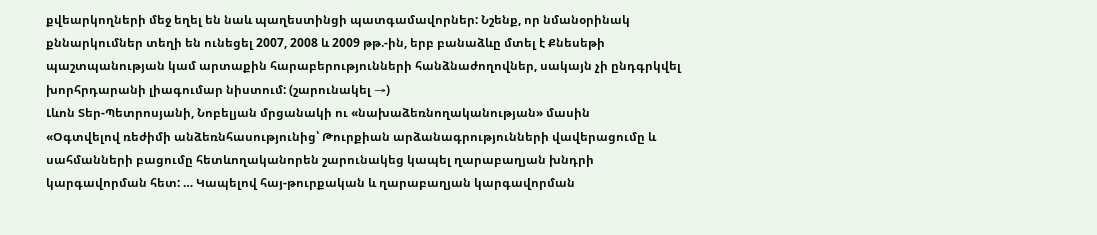քվեարկողների մեջ եղել են նաև պաղեստինցի պատգամավորներ: Նշենք, որ նմանօրինակ քննարկումներ տեղի են ունեցել 2007, 2008 և 2009 թթ.-ին, երբ բանաձևը մտել է Քնեսեթի պաշտպանության կամ արտաքին հարաբերությունների հանձնաժողովներ, սակայն չի ընդգրկվել խորհրդարանի լիագումար նիստում: (շարունակել →)
Լևոն Տեր-Պետրոսյանի, Նոբելյան մրցանակի ու «նախաձեռնողականության» մասին
«Օգտվելով ռեժիմի անձեռնհասությունից՝ Թուրքիան արձանագրությունների վավերացումը և սահմանների բացումը հետևողականորեն շարունակեց կապել ղարաբաղյան խնդրի կարգավորման հետ: … Կապելով հայ-թուրքական և ղարաբաղյան կարգավորման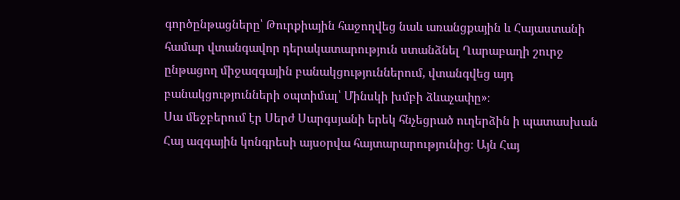գործընթացները՝ Թուրքիային հաջողվեց նաև առանցքային և Հայաստանի համար վտանգավոր դերակատարություն ստանձնել Ղարաբաղի շուրջ ընթացող միջազգային բանակցություններում, վտանգվեց այդ բանակցությունների օպտիմալ՝ Մինսկի խմբի ձևաչափը»։
Սա մեջբերում էր Սերժ Սարգսյանի երեկ հնչեցրած ուղերձին ի պատասխան Հայ ազգային կոնգրեսի այսօրվա հայտարարությունից։ Այն Հայ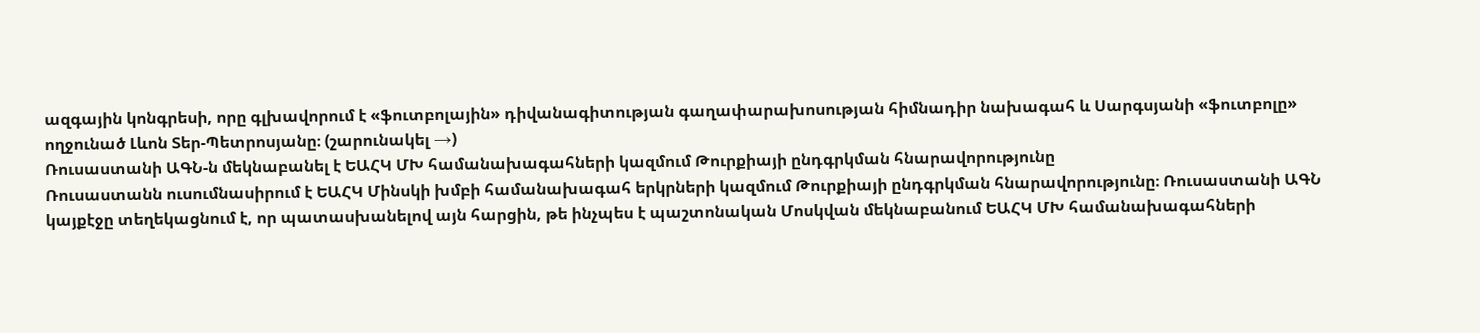ազգային կոնգրեսի, որը գլխավորում է «ֆուտբոլային» դիվանագիտության գաղափարախոսության հիմնադիր նախագահ և Սարգսյանի «ֆուտբոլը» ողջունած Լևոն Տեր-Պետրոսյանը։ (շարունակել →)
Ռուսաստանի ԱԳՆ-ն մեկնաբանել է ԵԱՀԿ ՄԽ համանախագահների կազմում Թուրքիայի ընդգրկման հնարավորությունը
Ռուսաստանն ուսումնասիրում է ԵԱՀԿ Մինսկի խմբի համանախագահ երկրների կազմում Թուրքիայի ընդգրկման հնարավորությունը։ Ռուսաստանի ԱԳՆ կայքէջը տեղեկացնում է, որ պատասխանելով այն հարցին, թե ինչպես է պաշտոնական Մոսկվան մեկնաբանում ԵԱՀԿ ՄԽ համանախագահների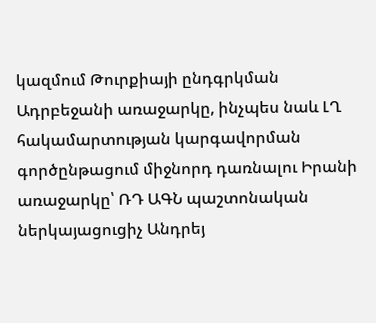կազմում Թուրքիայի ընդգրկման Ադրբեջանի առաջարկը, ինչպես նաև ԼՂ հակամարտության կարգավորման գործընթացում միջնորդ դառնալու Իրանի առաջարկը՝ ՌԴ ԱԳՆ պաշտոնական ներկայացուցիչ Անդրեյ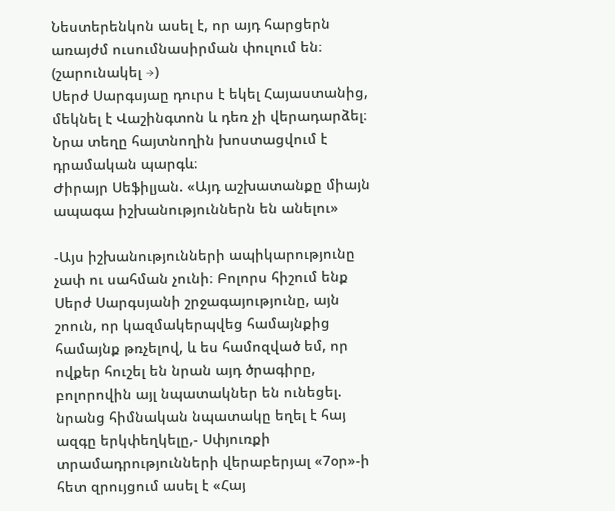Նեստերենկոն ասել է, որ այդ հարցերն առայժմ ուսումնասիրման փուլում են։ (շարունակել →)
Սերժ Սարգսյաը դուրս է եկել Հայաստանից, մեկնել է Վաշինգտոն և դեռ չի վերադարձել։ Նրա տեղը հայտնողին խոստացվում է դրամական պարգև։
Ժիրայր Սեֆիլյան. «Այդ աշխատանքը միայն ապագա իշխանություններն են անելու»

-Այս իշխանությունների ապիկարությունը չափ ու սահման չունի։ Բոլորս հիշում ենք Սերժ Սարգսյանի շրջագայությունը, այն շոուն, որ կազմակերպվեց համայնքից համայնք թռչելով, և ես համոզված եմ, որ ովքեր հուշել են նրան այդ ծրագիրը, բոլորովին այլ նպատակներ են ունեցել. նրանց հիմնական նպատակը եղել է հայ ազգը երկփեղկելը,- Սփյուռքի տրամադրությունների վերաբերյալ «7օր»-ի հետ զրույցում ասել է «Հայ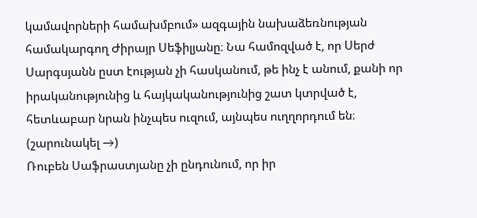կամավորների համախմբում» ազգային նախաձեռնության համակարգող Ժիրայր Սեֆիլյանը։ Նա համոզված է, որ Սերժ Սարգսյանն ըստ էության չի հասկանում, թե ինչ է անում, քանի որ իրականությունից և հայկականությունից շատ կտրված է, հետևաբար նրան ինչպես ուզում, այնպես ուղղորդում են։ (շարունակել →)
Ռուբեն Սաֆրաստյանը չի ընդունում, որ իր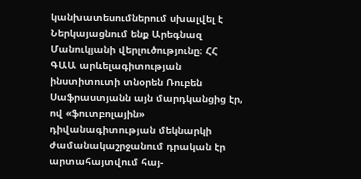կանխատեսումներում սխալվել է
Ներկայացնում ենք Արեգնազ Մանուկյանի վերլուծությունը։ ՀՀ ԳԱԱ արևելագիտության ինստիտուտի տնօրեն Ռուբեն Սաֆրաստյանն այն մարդկանցից էր, ով «ֆուտբոլային» դիվանագիտության մեկնարկի ժամանակաշրջանում դրական էր արտահայտվում հայ-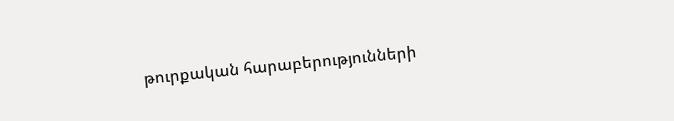թուրքական հարաբերությունների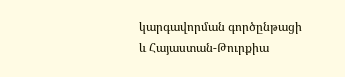կարգավորման գործընթացի և Հայաստան-Թուրքիա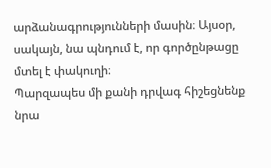արձանագրությունների մասին։ Այսօր, սակայն, նա պնդում է, որ գործընթացը մտել է փակուղի։
Պարզապես մի քանի դրվագ հիշեցնենք նրա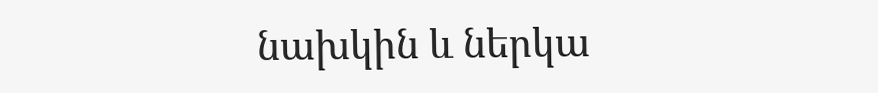նախկին և ներկա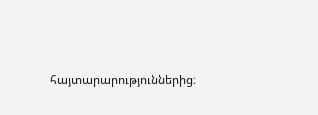հայտարարություններից։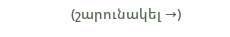(շարունակել →)